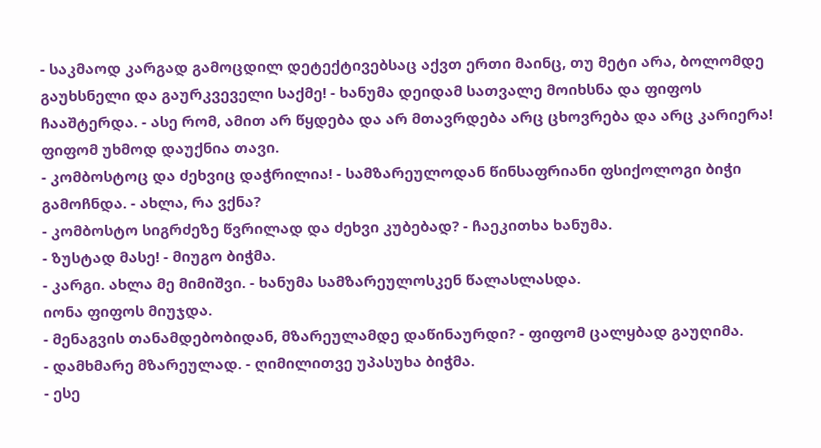- საკმაოდ კარგად გამოცდილ დეტექტივებსაც აქვთ ერთი მაინც, თუ მეტი არა, ბოლომდე გაუხსნელი და გაურკვეველი საქმე! - ხანუმა დეიდამ სათვალე მოიხსნა და ფიფოს ჩააშტერდა. - ასე რომ, ამით არ წყდება და არ მთავრდება არც ცხოვრება და არც კარიერა!
ფიფომ უხმოდ დაუქნია თავი.
- კომბოსტოც და ძეხვიც დაჭრილია! - სამზარეულოდან წინსაფრიანი ფსიქოლოგი ბიჭი გამოჩნდა. - ახლა, რა ვქნა?
- კომბოსტო სიგრძეზე წვრილად და ძეხვი კუბებად? - ჩაეკითხა ხანუმა.
- ზუსტად მასე! - მიუგო ბიჭმა.
- კარგი. ახლა მე მიმიშვი. - ხანუმა სამზარეულოსკენ წალასლასდა.
იონა ფიფოს მიუჯდა.
- მენაგვის თანამდებობიდან, მზარეულამდე დაწინაურდი? - ფიფომ ცალყბად გაუღიმა.
- დამხმარე მზარეულად. - ღიმილითვე უპასუხა ბიჭმა.
- ესე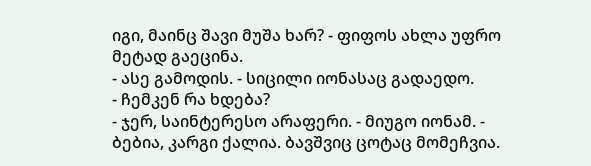იგი, მაინც შავი მუშა ხარ? - ფიფოს ახლა უფრო მეტად გაეცინა.
- ასე გამოდის. - სიცილი იონასაც გადაედო.
- ჩემკენ რა ხდება?
- ჯერ, საინტერესო არაფერი. - მიუგო იონამ. - ბებია, კარგი ქალია. ბავშვიც ცოტაც მომეჩვია.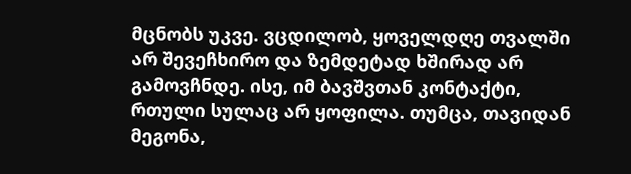მცნობს უკვე. ვცდილობ, ყოველდღე თვალში არ შევეჩხირო და ზემდეტად ხშირად არ გამოვჩნდე. ისე, იმ ბავშვთან კონტაქტი, რთული სულაც არ ყოფილა. თუმცა, თავიდან მეგონა,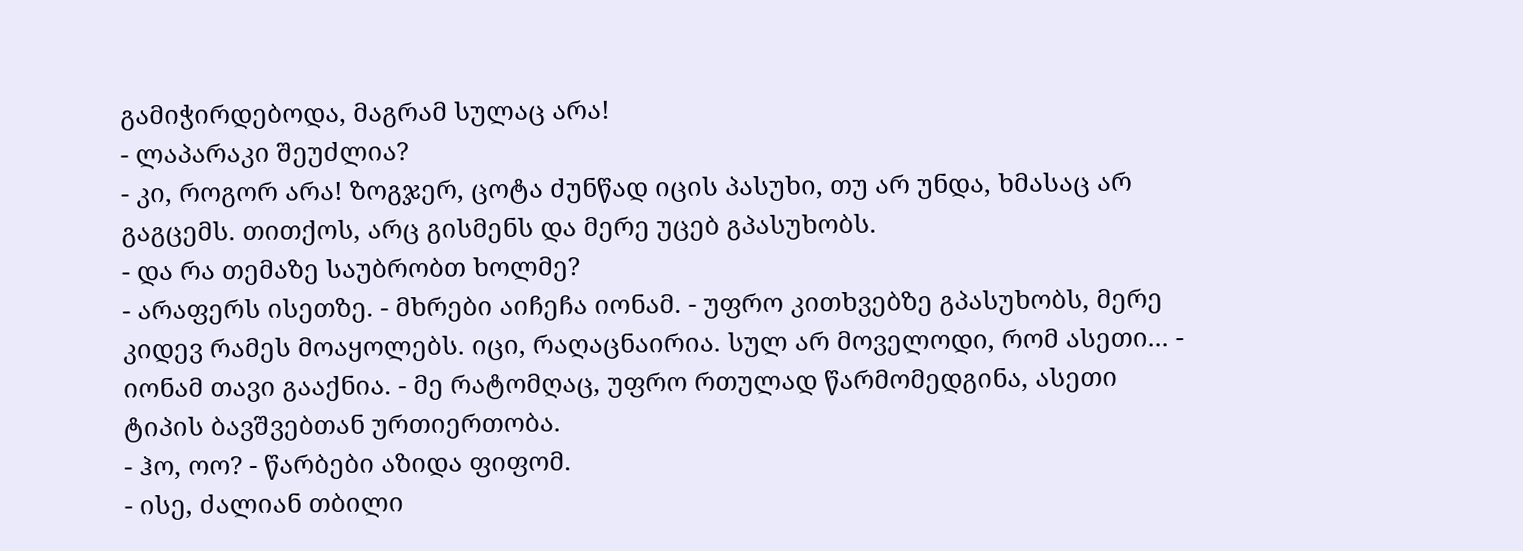გამიჭირდებოდა, მაგრამ სულაც არა!
- ლაპარაკი შეუძლია?
- კი, როგორ არა! ზოგჯერ, ცოტა ძუნწად იცის პასუხი, თუ არ უნდა, ხმასაც არ გაგცემს. თითქოს, არც გისმენს და მერე უცებ გპასუხობს.
- და რა თემაზე საუბრობთ ხოლმე?
- არაფერს ისეთზე. - მხრები აიჩეჩა იონამ. - უფრო კითხვებზე გპასუხობს, მერე კიდევ რამეს მოაყოლებს. იცი, რაღაცნაირია. სულ არ მოველოდი, რომ ასეთი... - იონამ თავი გააქნია. - მე რატომღაც, უფრო რთულად წარმომედგინა, ასეთი ტიპის ბავშვებთან ურთიერთობა.
- ჰო, ოო? - წარბები აზიდა ფიფომ.
- ისე, ძალიან თბილი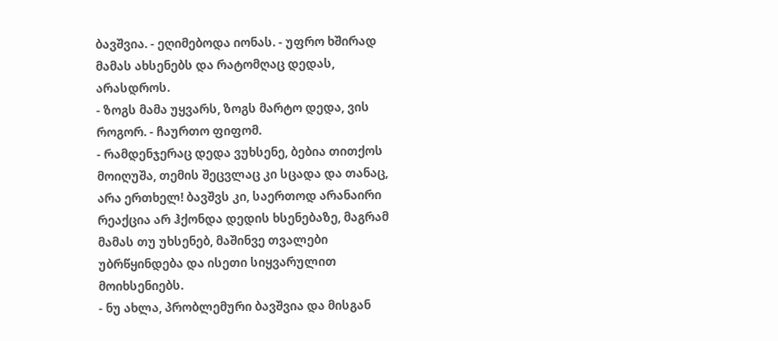ბავშვია. - ეღიმებოდა იონას. - უფრო ხშირად მამას ახსენებს და რატომღაც დედას, არასდროს.
- ზოგს მამა უყვარს, ზოგს მარტო დედა, ვის როგორ. - ჩაურთო ფიფომ.
- რამდენჯერაც დედა ვუხსენე, ბებია თითქოს მოიღუშა, თემის შეცვლაც კი სცადა და თანაც, არა ერთხელ! ბავშვს კი, საერთოდ არანაირი რეაქცია არ ჰქონდა დედის ხსენებაზე, მაგრამ მამას თუ უხსენებ, მაშინვე თვალები უბრწყინდება და ისეთი სიყვარულით მოიხსენიებს.
- ნუ ახლა, პრობლემური ბავშვია და მისგან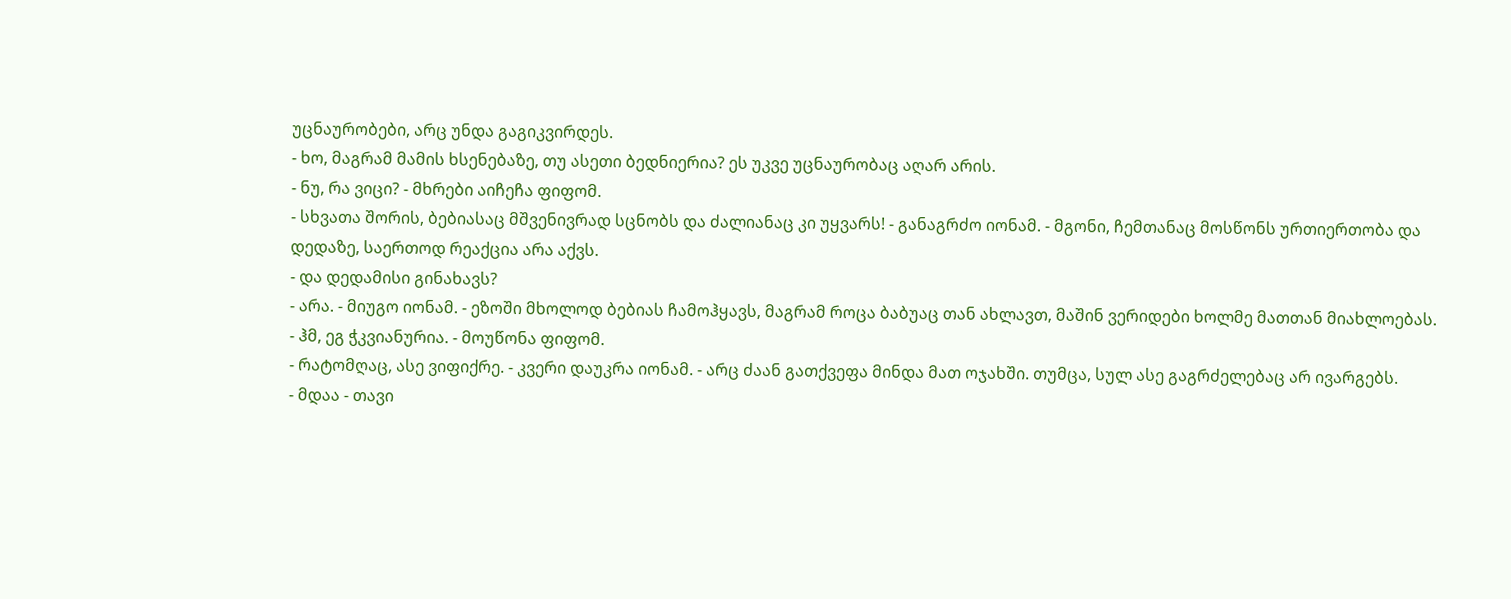უცნაურობები, არც უნდა გაგიკვირდეს.
- ხო, მაგრამ მამის ხსენებაზე, თუ ასეთი ბედნიერია? ეს უკვე უცნაურობაც აღარ არის.
- ნუ, რა ვიცი? - მხრები აიჩეჩა ფიფომ.
- სხვათა შორის, ბებიასაც მშვენივრად სცნობს და ძალიანაც კი უყვარს! - განაგრძო იონამ. - მგონი, ჩემთანაც მოსწონს ურთიერთობა და დედაზე, საერთოდ რეაქცია არა აქვს.
- და დედამისი გინახავს?
- არა. - მიუგო იონამ. - ეზოში მხოლოდ ბებიას ჩამოჰყავს, მაგრამ როცა ბაბუაც თან ახლავთ, მაშინ ვერიდები ხოლმე მათთან მიახლოებას.
- ჰმ, ეგ ჭკვიანურია. - მოუწონა ფიფომ.
- რატომღაც, ასე ვიფიქრე. - კვერი დაუკრა იონამ. - არც ძაან გათქვეფა მინდა მათ ოჯახში. თუმცა, სულ ასე გაგრძელებაც არ ივარგებს.
- მდაა - თავი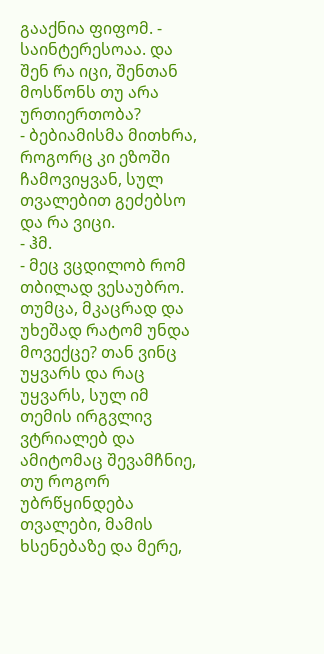გააქნია ფიფომ. - საინტერესოაა. და შენ რა იცი, შენთან მოსწონს თუ არა ურთიერთობა?
- ბებიამისმა მითხრა, როგორც კი ეზოში ჩამოვიყვან, სულ თვალებით გეძებსო და რა ვიცი.
- ჰმ.
- მეც ვცდილობ რომ თბილად ვესაუბრო. თუმცა, მკაცრად და უხეშად რატომ უნდა მოვექცე? თან ვინც უყვარს და რაც უყვარს, სულ იმ თემის ირგვლივ ვტრიალებ და ამიტომაც შევამჩნიე, თუ როგორ უბრწყინდება თვალები, მამის ხსენებაზე და მერე,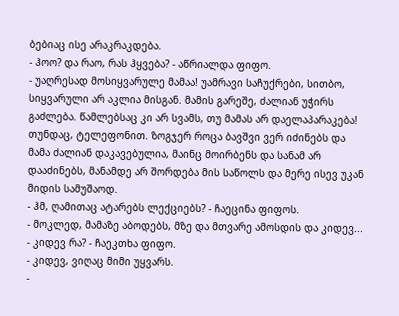ბებიაც ისე არაკრაკდება.
- ჰოო? და რაო, რას ჰყვება? - აწრიალდა ფიფო.
- უაღრესად მოსიყვარულე მამაა! უამრავი საჩუქრები, სითბო, სიყვარული არ აკლია მისგან. მამის გარეშე, ძალიან უჭირს გაძლება. წამლებსაც კი არ სვამს, თუ მამას არ დაელაპარაკება! თუნდაც, ტელეფონით. ზოგჯერ როცა ბავშვი ვერ იძინებს და მამა ძალიან დაკავებულია, მაინც მოირბენს და სანამ არ დააძინებს, მანამდე არ შორდება მის საწოლს და მერე ისევ უკან მიდის სამუშაოდ.
- ჰმ, ღამითაც ატარებს ლექციებს? - ჩაეცინა ფიფოს.
- მოკლედ, მამაზე აბოდებს, მზე და მთვარე ამოსდის და კიდევ...
- კიდევ რა? - ჩაეკთხა ფიფო.
- კიდევ, ვიღაც მიმი უყვარს.
-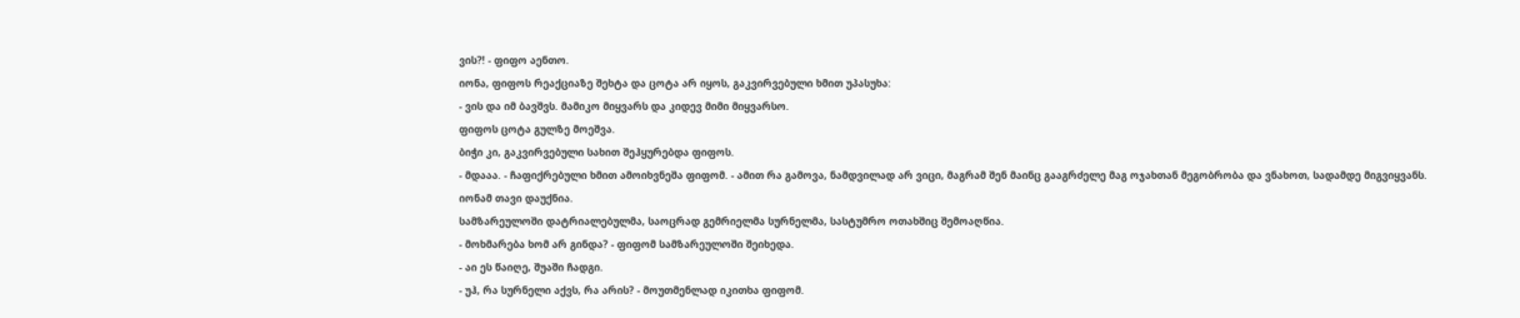ვის?! - ფიფო აენთო.
იონა, ფიფოს რეაქციაზე შეხტა და ცოტა არ იყოს, გაკვირვებული ხმით უპასუხა:
- ვის და იმ ბავშვს. მამიკო მიყვარს და კიდევ მიმი მიყვარსო.
ფიფოს ცოტა გულზე მოეშვა.
ბიჭი კი, გაკვირვებული სახით შეჰყურებდა ფიფოს.
- მდააა. - ჩაფიქრებული ხმით ამოიხვნეშა ფიფომ. - ამით რა გამოვა, ნამდვილად არ ვიცი, მაგრამ შენ მაინც გააგრძელე მაგ ოჯახთან მეგობრობა და ვნახოთ, სადამდე მიგვიყვანს.
იონამ თავი დაუქნია.
სამზარეულოში დატრიალებულმა, საოცრად გემრიელმა სურნელმა, სასტუმრო ოთახშიც შემოაღწია.
- მოხმარება ხომ არ გინდა? - ფიფომ სამზარეულოში შეიხედა.
- აი ეს წაიღე, შუაში ჩადგი.
- უჰ, რა სურნელი აქვს, რა არის? - მოუთმენლად იკითხა ფიფომ.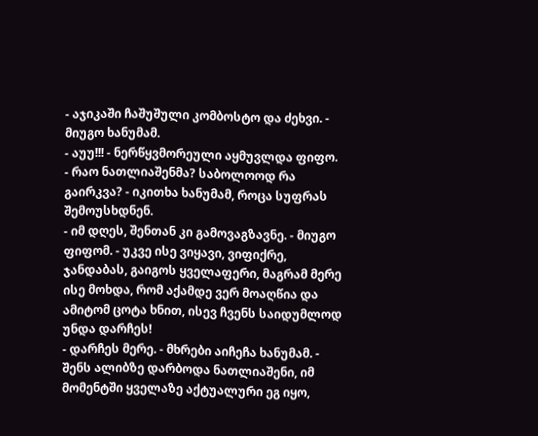- აჯიკაში ჩაშუშული კომბოსტო და ძეხვი. - მიუგო ხანუმამ.
- აუუ!!! - ნერწყვმორეული აყმუვლდა ფიფო.
- რაო ნათლიაშენმა? საბოლოოდ რა გაირკვა? - იკითხა ხანუმამ, როცა სუფრას შემოუსხდნენ.
- იმ დღეს, შენთან კი გამოვაგზავნე. - მიუგო ფიფომ. - უკვე ისე ვიყავი, ვიფიქრე, ჯანდაბას, გაიგოს ყველაფერი, მაგრამ მერე ისე მოხდა, რომ აქამდე ვერ მოაღწია და ამიტომ ცოტა ხნით, ისევ ჩვენს საიდუმლოდ უნდა დარჩეს!
- დარჩეს მერე. - მხრები აიჩეჩა ხანუმამ. - შენს ალიბზე დარბოდა ნათლიაშენი, იმ მომენტში ყველაზე აქტუალური ეგ იყო,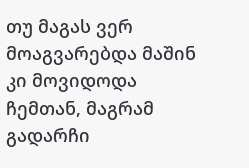თუ მაგას ვერ მოაგვარებდა მაშინ კი მოვიდოდა ჩემთან, მაგრამ გადარჩი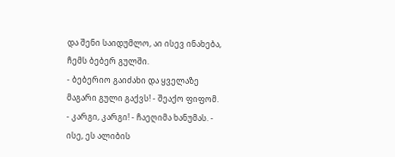და შენი საიდუმლო, აი ისევ ინახება, ჩემს ბებერ გულში.
- ბებერიო გაიძახი და ყველაზე მაგარი გული გაქვს! - შეაქო ფიფომ.
- კარგი, კარგი! - ჩაეღიმა ხანუმას. - ისე, ეს ალიბის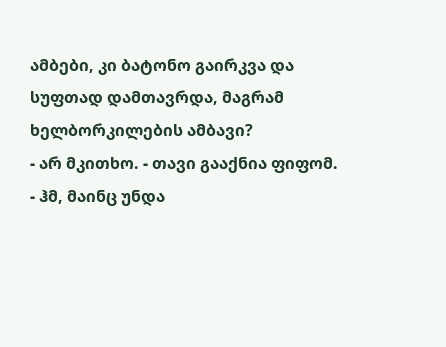ამბები, კი ბატონო გაირკვა და სუფთად დამთავრდა, მაგრამ ხელბორკილების ამბავი?
- არ მკითხო. - თავი გააქნია ფიფომ.
- ჰმ, მაინც უნდა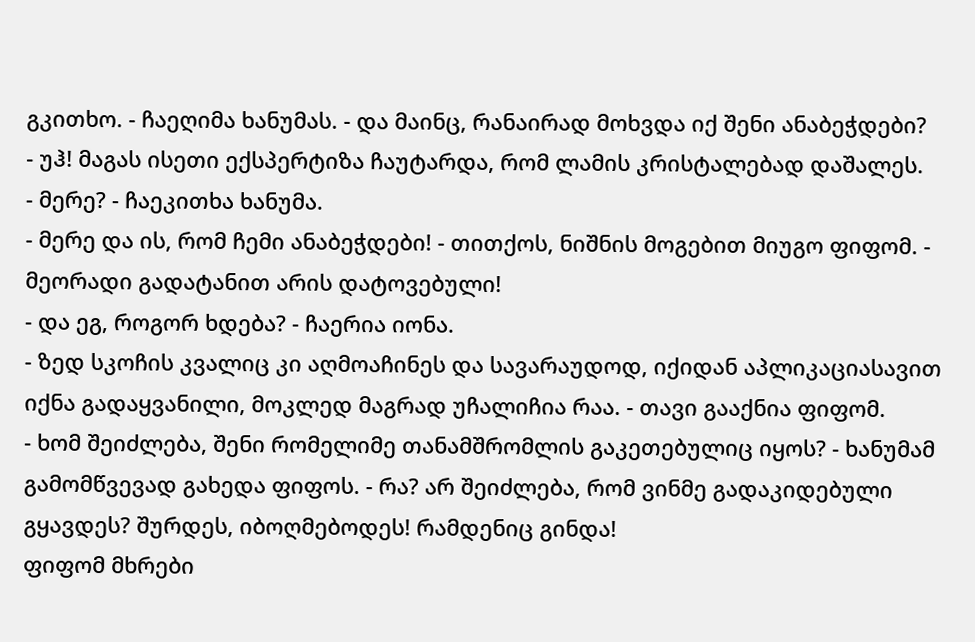გკითხო. - ჩაეღიმა ხანუმას. - და მაინც, რანაირად მოხვდა იქ შენი ანაბეჭდები?
- უჰ! მაგას ისეთი ექსპერტიზა ჩაუტარდა, რომ ლამის კრისტალებად დაშალეს.
- მერე? - ჩაეკითხა ხანუმა.
- მერე და ის, რომ ჩემი ანაბეჭდები! - თითქოს, ნიშნის მოგებით მიუგო ფიფომ. - მეორადი გადატანით არის დატოვებული!
- და ეგ, როგორ ხდება? - ჩაერია იონა.
- ზედ სკოჩის კვალიც კი აღმოაჩინეს და სავარაუდოდ, იქიდან აპლიკაციასავით იქნა გადაყვანილი, მოკლედ მაგრად უჩალიჩია რაა. - თავი გააქნია ფიფომ.
- ხომ შეიძლება, შენი რომელიმე თანამშრომლის გაკეთებულიც იყოს? - ხანუმამ გამომწვევად გახედა ფიფოს. - რა? არ შეიძლება, რომ ვინმე გადაკიდებული გყავდეს? შურდეს, იბოღმებოდეს! რამდენიც გინდა!
ფიფომ მხრები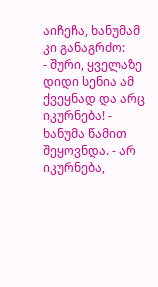აიჩეჩა, ხანუმამ კი განაგრძო:
- შური, ყველაზე დიდი სენია ამ ქვეყნად და არც იკურნება! - ხანუმა წამით შეყოვნდა. - არ იკურნება,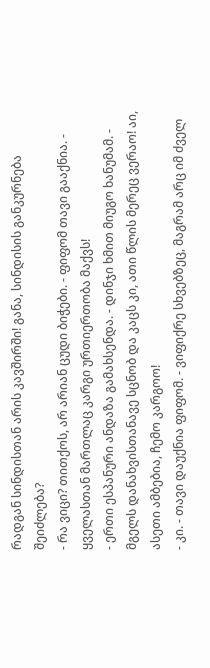რადგან სინდისთან არის კავშირში! განა, სინდისის განკურნება შეიძლება?
- რა ვიცი? თითქოს, არ არიან ცუდი ბიჭები. - ფიფომ თავი გააქნია. - ყველასთან მართლაც კარგი ურთიერთობა მაქვს!
- ერთი ესპანური ანდაზა გამახსენდა. - დინჯი ხმით მიუგო ხანუმამ. - მგელს დანახვისთანავე სცნობ და კაცს კი, ათი წლის მერეც ვერაო! აი, ასეთი ამბებია, ჩემო კარგოო!
- კი. - თავი დაუქნია ფიფომ. - ვიფიქრე სხვებზეც, მაგრამ არც იმ ძველ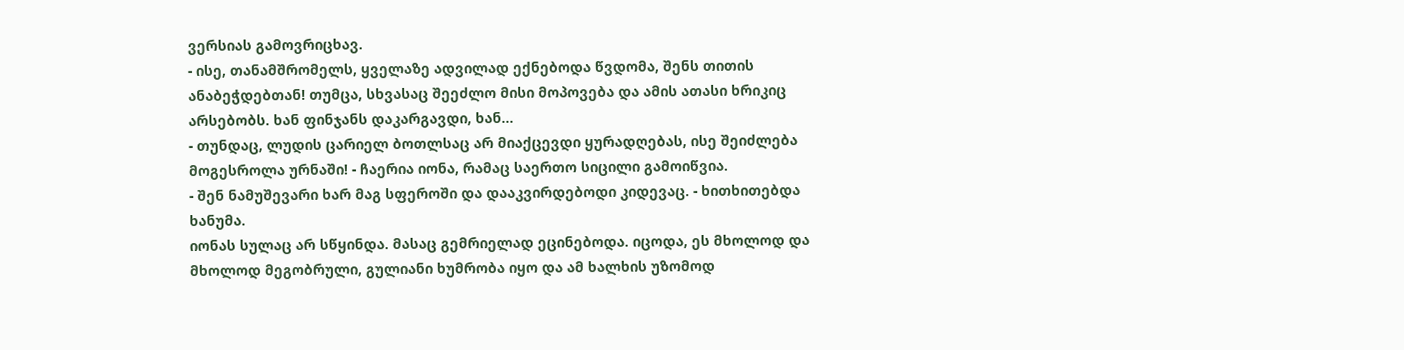ვერსიას გამოვრიცხავ.
- ისე, თანამშრომელს, ყველაზე ადვილად ექნებოდა წვდომა, შენს თითის ანაბეჭდებთან! თუმცა, სხვასაც შეეძლო მისი მოპოვება და ამის ათასი ხრიკიც არსებობს. ხან ფინჯანს დაკარგავდი, ხან...
- თუნდაც, ლუდის ცარიელ ბოთლსაც არ მიაქცევდი ყურადღებას, ისე შეიძლება მოგესროლა ურნაში! - ჩაერია იონა, რამაც საერთო სიცილი გამოიწვია.
- შენ ნამუშევარი ხარ მაგ სფეროში და დააკვირდებოდი კიდევაც. - ხითხითებდა ხანუმა.
იონას სულაც არ სწყინდა. მასაც გემრიელად ეცინებოდა. იცოდა, ეს მხოლოდ და მხოლოდ მეგობრული, გულიანი ხუმრობა იყო და ამ ხალხის უზომოდ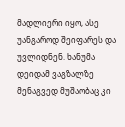მადლიერი იყო, ასე უანგაროდ შეიფარეს და უვლიდნენ. ხანუმა დეიდამ ვაგზალზე მენაგვედ მუშაობაც კი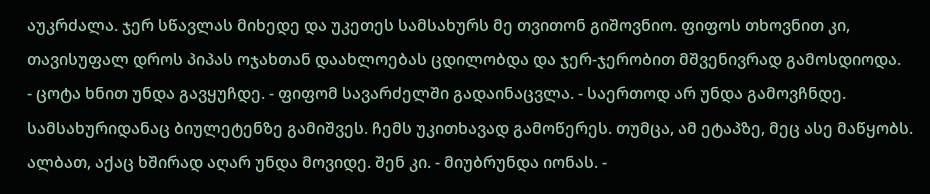აუკრძალა. ჯერ სწავლას მიხედე და უკეთეს სამსახურს მე თვითონ გიშოვნიო. ფიფოს თხოვნით კი, თავისუფალ დროს პიპას ოჯახთან დაახლოებას ცდილობდა და ჯერ-ჯერობით მშვენივრად გამოსდიოდა.
- ცოტა ხნით უნდა გავყუჩდე. - ფიფომ სავარძელში გადაინაცვლა. - საერთოდ არ უნდა გამოვჩნდე. სამსახურიდანაც ბიულეტენზე გამიშვეს. ჩემს უკითხავად გამოწერეს. თუმცა, ამ ეტაპზე, მეც ასე მაწყობს. ალბათ, აქაც ხშირად აღარ უნდა მოვიდე. შენ კი. - მიუბრუნდა იონას. -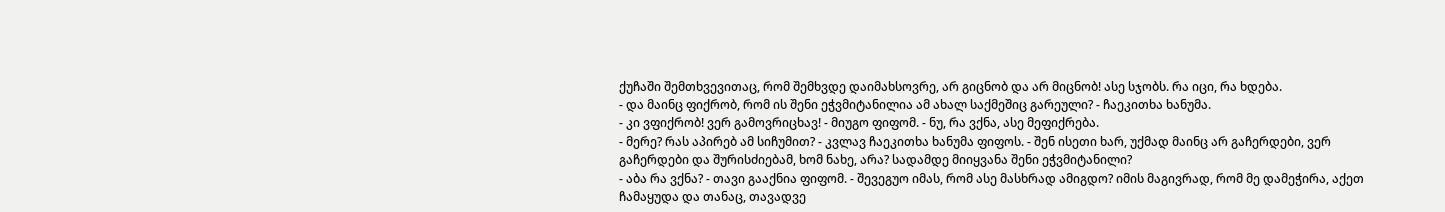ქუჩაში შემთხვევითაც, რომ შემხვდე დაიმახსოვრე, არ გიცნობ და არ მიცნობ! ასე სჯობს. რა იცი, რა ხდება.
- და მაინც ფიქრობ, რომ ის შენი ეჭვმიტანილია ამ ახალ საქმეშიც გარეული? - ჩაეკითხა ხანუმა.
- კი ვფიქრობ! ვერ გამოვრიცხავ! - მიუგო ფიფომ. - ნუ, რა ვქნა, ასე მეფიქრება.
- მერე? რას აპირებ ამ სიჩუმით? - კვლავ ჩაეკითხა ხანუმა ფიფოს. - შენ ისეთი ხარ, უქმად მაინც არ გაჩერდები, ვერ გაჩერდები და შურისძიებამ, ხომ ნახე, არა? სადამდე მიიყვანა შენი ეჭვმიტანილი?
- აბა რა ვქნა? - თავი გააქნია ფიფომ. - შევეგუო იმას, რომ ასე მასხრად ამიგდო? იმის მაგივრად, რომ მე დამეჭირა, აქეთ ჩამაყუდა და თანაც, თავადვე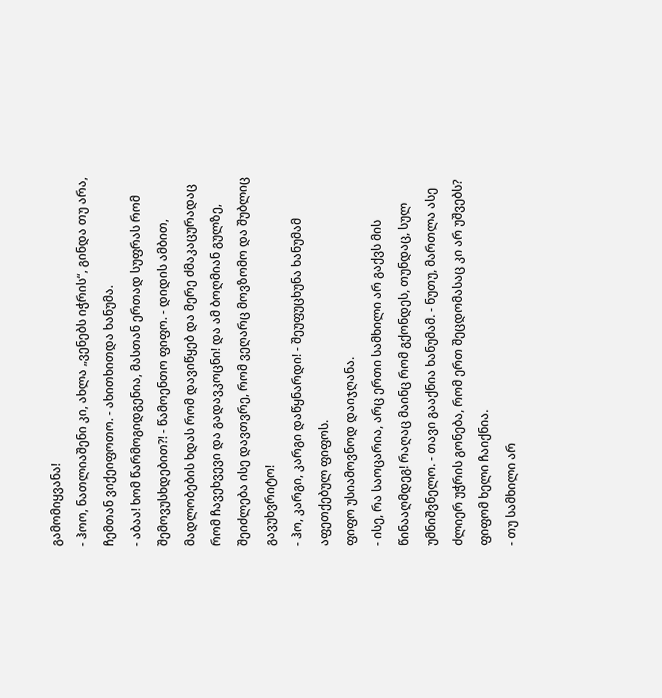გამომიყვანა!
- ჰოო, ნათლიაშენი კი, ახლა „ვენებს იჭრის“, გინდა თუ არა, ჩემთან ვიქეიფოთო. - ახითხითდა ხანუმა.
- აბაა! ხომ წარმოგიდგენია, მასთან ერთად სუფრას რომ შემოვუსხდებით?! - წამოენთო ფიფო. - დიდის ამბით, მადლობების ხდას რომ დავიწყებ და მერე ძმაკაცურადაც რომ ჩავეხვევი და გადავკოცნი! და ამ ბოღმიან გულზე, შეიძლება ისე დავთვრე, რომ ვეღარც მოვზომო და შუბლიც გავუხვრიტო!
- ჰო, კარგი, კარგი დაწყნარდი! - შეუფუცხუნა ხანუმამ აფეთქებულ ფიფოს.
ფიფო უსიამოვნოდ დაიჯღანა.
- ისე, რა საოცარია, არც ერთი სამხილი არ გაქვს მის წინააღმდეგ! რაღაც მაინც რომ გქონდეს, თუნდაც, სულ უმნიშვნელო. - თავი გააქნია ხანუმამ. - ნუთუ, მართლა ასე ძლიერ უჭრის გონება, რომ ერთ შეცდომასაც კი არ უშვებს?
ფიფომ ხელი ჩაიქნია.
- თუ სამხილი არ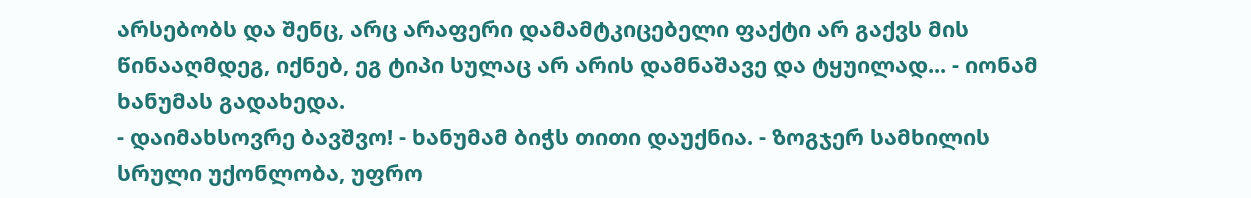არსებობს და შენც, არც არაფერი დამამტკიცებელი ფაქტი არ გაქვს მის წინააღმდეგ, იქნებ, ეგ ტიპი სულაც არ არის დამნაშავე და ტყუილად... - იონამ ხანუმას გადახედა.
- დაიმახსოვრე ბავშვო! - ხანუმამ ბიჭს თითი დაუქნია. - ზოგჯერ სამხილის სრული უქონლობა, უფრო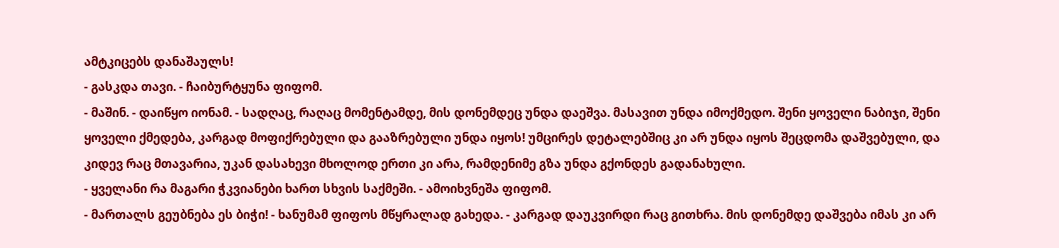ამტკიცებს დანაშაულს!
- გასკდა თავი. - ჩაიბურტყუნა ფიფომ.
- მაშინ. - დაიწყო იონამ. - სადღაც, რაღაც მომენტამდე, მის დონემდეც უნდა დაეშვა. მასავით უნდა იმოქმედო. შენი ყოველი ნაბიჯი, შენი ყოველი ქმედება, კარგად მოფიქრებული და გააზრებული უნდა იყოს! უმცირეს დეტალებშიც კი არ უნდა იყოს შეცდომა დაშვებული, და კიდევ რაც მთავარია, უკან დასახევი მხოლოდ ერთი კი არა, რამდენიმე გზა უნდა გქონდეს გადანახული.
- ყველანი რა მაგარი ჭკვიანები ხართ სხვის საქმეში. - ამოიხვნეშა ფიფომ.
- მართალს გეუბნება ეს ბიჭი! - ხანუმამ ფიფოს მწყრალად გახედა. - კარგად დაუკვირდი რაც გითხრა. მის დონემდე დაშვება იმას კი არ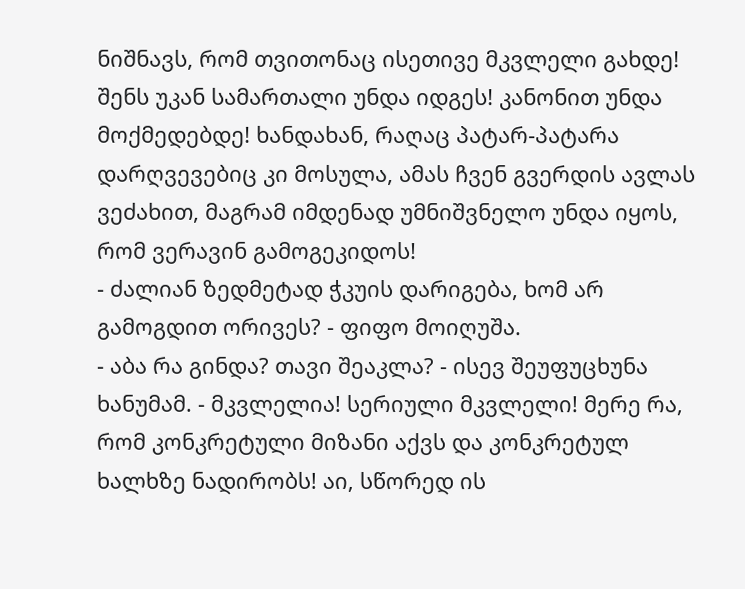ნიშნავს, რომ თვითონაც ისეთივე მკვლელი გახდე! შენს უკან სამართალი უნდა იდგეს! კანონით უნდა მოქმედებდე! ხანდახან, რაღაც პატარ-პატარა დარღვევებიც კი მოსულა, ამას ჩვენ გვერდის ავლას ვეძახით, მაგრამ იმდენად უმნიშვნელო უნდა იყოს, რომ ვერავინ გამოგეკიდოს!
- ძალიან ზედმეტად ჭკუის დარიგება, ხომ არ გამოგდით ორივეს? - ფიფო მოიღუშა.
- აბა რა გინდა? თავი შეაკლა? - ისევ შეუფუცხუნა ხანუმამ. - მკვლელია! სერიული მკვლელი! მერე რა, რომ კონკრეტული მიზანი აქვს და კონკრეტულ ხალხზე ნადირობს! აი, სწორედ ის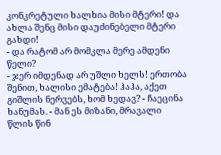კონკრეტული ხალხია მისი მტერი! და ახლა შენც მისი დაუძინებელი მტერი გახდი!
- და რატომ არ მომკლა მერე ამდენი წელი?
- ჯერ იმდენად არ უშლი ხელს! ერთობა შენით, ხალისი ემატება! ჰაჰა, აქეთ გიშლის ნერვებს, ხომ ხედავ? - ჩაეცინა ხანუმას. - მან ეს მიზანი, მრავალი წლის წინ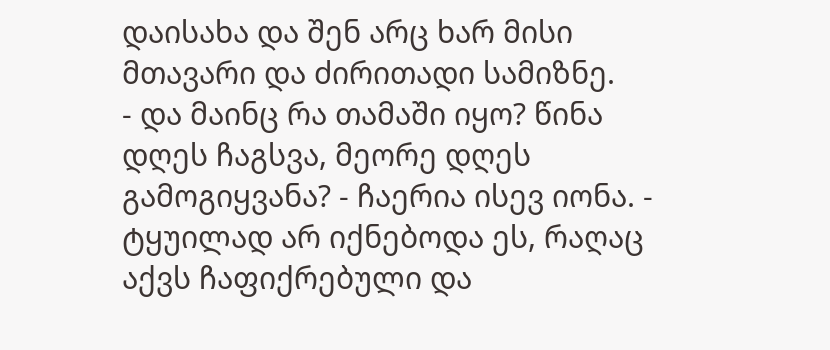დაისახა და შენ არც ხარ მისი მთავარი და ძირითადი სამიზნე.
- და მაინც რა თამაში იყო? წინა დღეს ჩაგსვა, მეორე დღეს გამოგიყვანა? - ჩაერია ისევ იონა. - ტყუილად არ იქნებოდა ეს, რაღაც აქვს ჩაფიქრებული და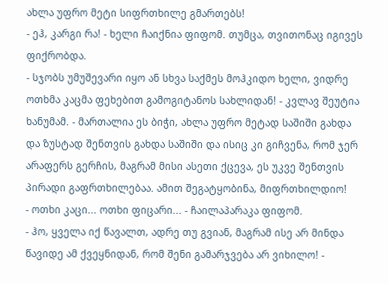ახლა უფრო მეტი სიფრთხილე გმართებს!
- ეჰ, კარგი რა! - ხელი ჩაიქნია ფიფომ. თუმცა, თვითონაც იგივეს ფიქრობდა.
- სჯობს უმუშევარი იყო ან სხვა საქმეს მოჰკიდო ხელი, ვიდრე ოთხმა კაცმა ფეხებით გამოგიტანოს სახლიდან! - კვლავ შეუტია ხანუმამ. - მართალია ეს ბიჭი, ახლა უფრო მეტად საშიში გახდა და ზუსტად შენთვის გახდა საშიში და ისიც კი გიჩვენა, რომ ჯერ არაფერს გერჩის, მაგრამ მისი ასეთი ქცევა, ეს უკვე შენთვის პირადი გაფრთხილებაა. ამით შეგატყობინა, მიფრთხილდიო!
- ოთხი კაცი... ოთხი ფიცარი... - ჩაილაპარაკა ფიფომ.
- ჰო, ყველა იქ წავალთ, ადრე თუ გვიან, მაგრამ ისე არ მინდა წავიდე ამ ქვეყნიდან, რომ შენი გამარჯვება არ ვიხილო! -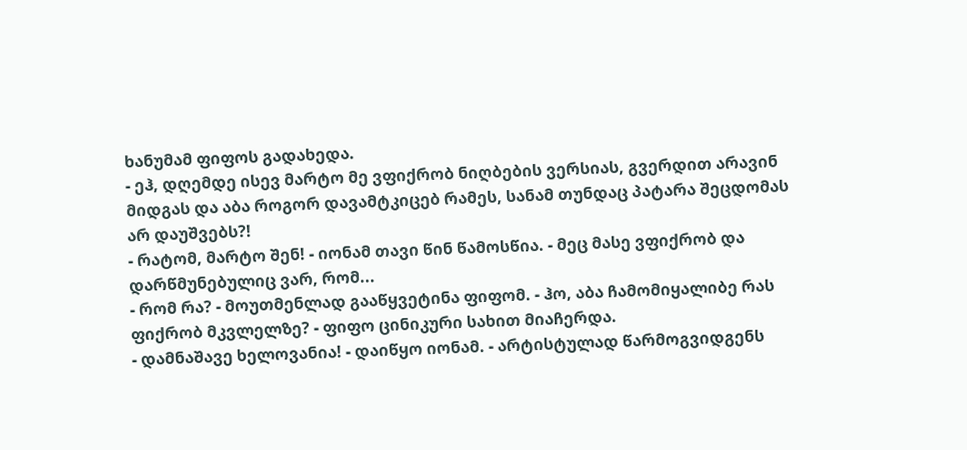ხანუმამ ფიფოს გადახედა.
- ეჰ, დღემდე ისევ მარტო მე ვფიქრობ ნიღბების ვერსიას, გვერდით არავინ მიდგას და აბა როგორ დავამტკიცებ რამეს, სანამ თუნდაც პატარა შეცდომას არ დაუშვებს?!
- რატომ, მარტო შენ! - იონამ თავი წინ წამოსწია. - მეც მასე ვფიქრობ და დარწმუნებულიც ვარ, რომ...
- რომ რა? - მოუთმენლად გააწყვეტინა ფიფომ. - ჰო, აბა ჩამომიყალიბე რას ფიქრობ მკვლელზე? - ფიფო ცინიკური სახით მიაჩერდა.
- დამნაშავე ხელოვანია! - დაიწყო იონამ. - არტისტულად წარმოგვიდგენს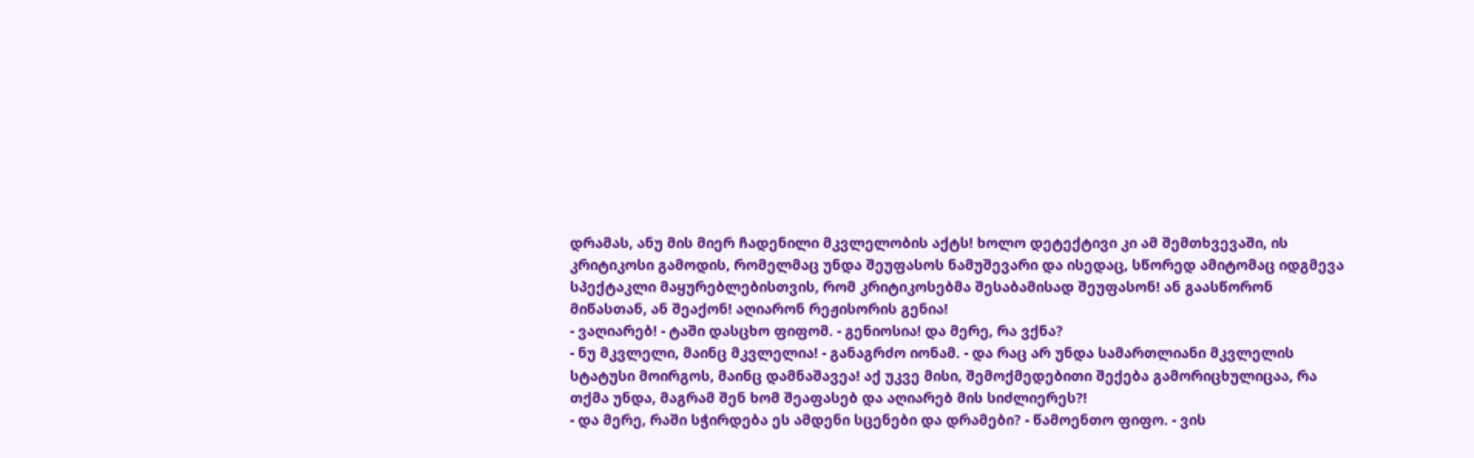დრამას, ანუ მის მიერ ჩადენილი მკვლელობის აქტს! ხოლო დეტექტივი კი ამ შემთხვევაში, ის კრიტიკოსი გამოდის, რომელმაც უნდა შეუფასოს ნამუშევარი და ისედაც, სწორედ ამიტომაც იდგმევა სპექტაკლი მაყურებლებისთვის, რომ კრიტიკოსებმა შესაბამისად შეუფასონ! ან გაასწორონ მიწასთან, ან შეაქონ! აღიარონ რეჟისორის გენია!
- ვაღიარებ! - ტაში დასცხო ფიფომ. - გენიოსია! და მერე, რა ვქნა?
- ნუ მკვლელი, მაინც მკვლელია! - განაგრძო იონამ. - და რაც არ უნდა სამართლიანი მკვლელის სტატუსი მოირგოს, მაინც დამნაშავეა! აქ უკვე მისი, შემოქმედებითი შექება გამორიცხულიცაა, რა თქმა უნდა, მაგრამ შენ ხომ შეაფასებ და აღიარებ მის სიძლიერეს?!
- და მერე, რაში სჭირდება ეს ამდენი სცენები და დრამები? - წამოენთო ფიფო. - ვის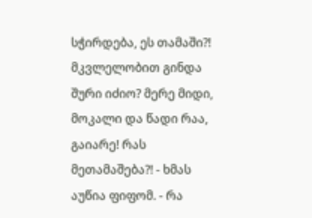სჭირდება, ეს თამაში?! მკვლელობით გინდა შური იძიო? მერე მიდი, მოკალი და წადი რაა, გაიარე! რას მეთამაშება?! - ხმას აუწია ფიფომ. - რა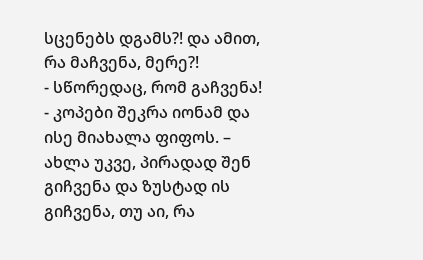სცენებს დგამს?! და ამით, რა მაჩვენა, მერე?!
- სწორედაც, რომ გაჩვენა! - კოპები შეკრა იონამ და ისე მიახალა ფიფოს. – ახლა უკვე, პირადად შენ გიჩვენა და ზუსტად ის გიჩვენა, თუ აი, რა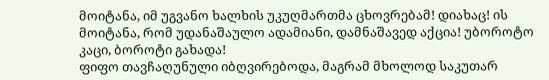მოიტანა, იმ უგვანო ხალხის უკუღმართმა ცხოვრებამ! დიახაც! ის მოიტანა, რომ უდანაშაულო ადამიანი, დამნაშავედ აქცია! უბოროტო კაცი, ბოროტი გახადა!
ფიფო თავჩაღუნული იბღვირებოდა, მაგრამ მხოლოდ საკუთარ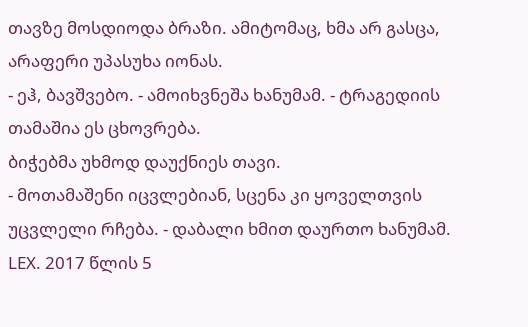თავზე მოსდიოდა ბრაზი. ამიტომაც, ხმა არ გასცა, არაფერი უპასუხა იონას.
- ეჰ, ბავშვებო. - ამოიხვნეშა ხანუმამ. - ტრაგედიის თამაშია ეს ცხოვრება.
ბიჭებმა უხმოდ დაუქნიეს თავი.
- მოთამაშენი იცვლებიან, სცენა კი ყოველთვის უცვლელი რჩება. - დაბალი ხმით დაურთო ხანუმამ.
LEX. 2017 წლის 5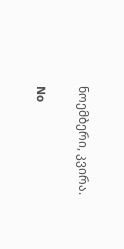ნოემბერი, კვირა.

No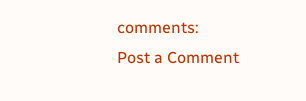comments:
Post a Comment